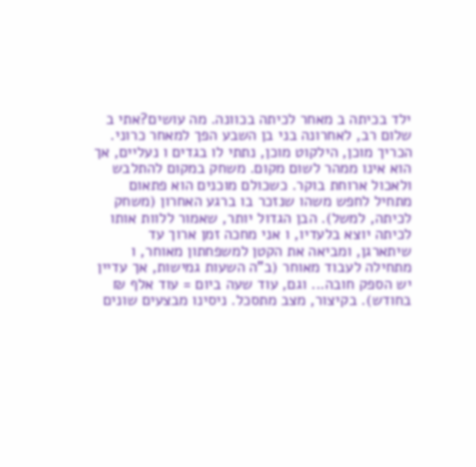ילד בכיתה ב מאחר לכיתה בכוונה. מה עושים?אתי ב
שלום רב, לאחרונה בני בן השבע הפך למאחר כרוני. הכריך מוכן, הילקוט מוכן, נתתי לו בגדים ו נעליים, אך הוא אינו ממהר לשום מקום. משחק במקום להתלבש ולאכול ארוחת בוקר. כשכולם מוכנים הוא פתאום מתחיל לחפש משהו שנזכר בו ברגע האחרון (משחק לכיתה, למשל). הבן הגדול יותר, שאמור ללוות אותו לכיתה יוצא בלעדיו, ו אני מחכה זמן ארוך עד שיתארגן, ומביאה את הקטן למשפחתון מאוחר, ו מתחילה לעבוד מאוחר (ב"ה השעות גמישות, אך עדיין יש הספק חובה... וגם, עוד שעה ביום = עוד אלף ₪ בחודש). בקיצור, מצב מתסכל. ניסינו מבצעים שונים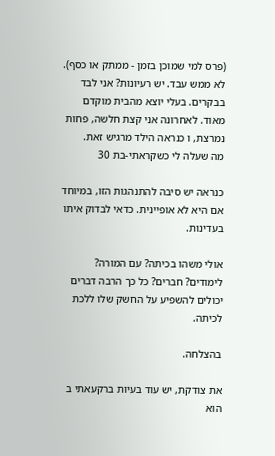(פרס למי שמוכן בזמן - ממתק או כסף). לא ממש עבד. יש רעיונות? אני לבד בבקרים. בעלי יוצא מהבית מוקדם מאוד. לאחרונה אני קצת חלשה, פחות נמרצת, ו כנראה הילד מרגיש זאת.
מה שעלה לי כשקראתי-בת 30

כנראה יש סיבה להתנהגות הזו, במיוחד אם היא לא אופיינית. כדאי לבדוק איתו בעדינות.

אולי משהו בכיתה? עם המורה? לימודים? חברים? כל כך הרבה דברים יכולים להשפיע על החשק שלו ללכת לכיתה.

בהצלחה.

את צודקת, יש עוד בעיות ברקעאתי ב
הוא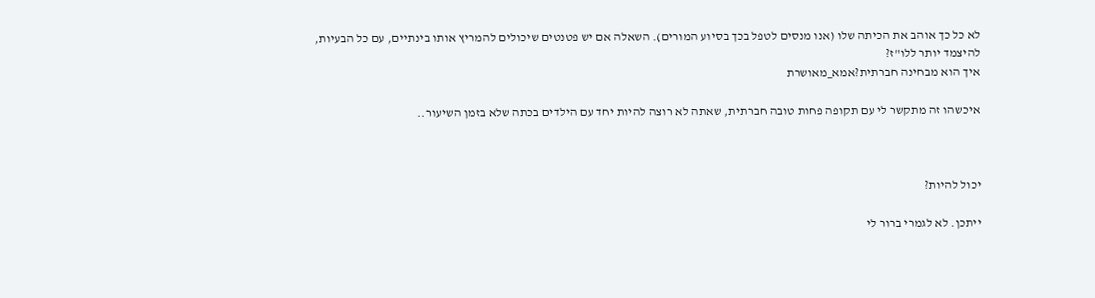לא כל כך אוהב את הכיתה שלו (אנו מנסים לטפל בכך בסיוע המורים). השאלה אם יש פטנטים שיכולים להמריץ אותו בינתיים, עם כל הבעיות, להיצמד יותר ללו"ז?
איך הוא מבחינה חברתית?אמא_מאושרת

איכשהו זה מתקשר לי עם תקופה פחות טובה חברתית, שאתה לא רוצה להיות יחד עם הילדים בכתה שלא בזמן השיעור..



יכול להיות?

ייתכן. לא לגמרי ברור לי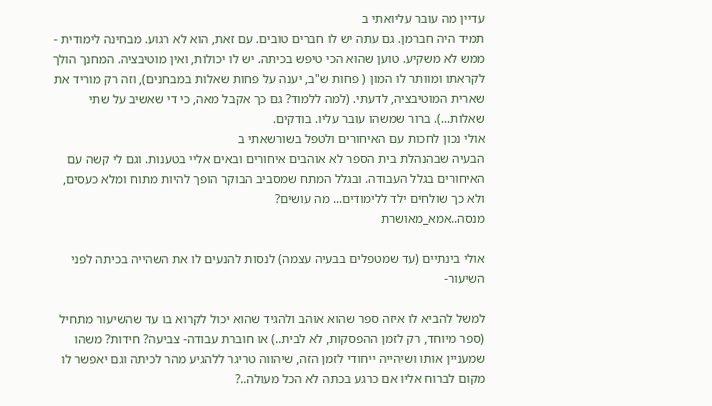עדיין מה עובר עליואתי ב
תמיד היה חברמן. גם עתה יש לו חברים טובים. עם זאת, הוא לא רגוע. מבחינה לימודית - ממש לא משקיע. טוען שהוא הכי טיפש בכיתה. יש לו יכולות, ואין מוטיבציה. המחנך הולך לקראתו ומוותר לו המון ( פחות ש"ב, יענה על פחות שאלות במבחנים), וזה רק מוריד את שארית המוטיבציה, לדעתי. (למה ללמוד? גם כך אקבל מאה, כי די שאשיב על שתי שאלות...). ברור שמשהו עובר עליו. בודקים.
אולי נכון לחכות עם האיחורים ולטפל בשורשאתי ב
הבעיה שבהנהלת בית הספר לא אוהבים איחורים ובאים אליי בטענות. וגם לי קשה עם האיחורים בגלל העבודה. ובגלל המתח שמסביב הבוקר הופך להיות מתוח ומלא כעסים, ולא כך שולחים ילד ללימודים... מה עושים?
מנסה..אמא_מאושרת

אולי בינתיים (עד שמטפלים בבעיה עצמה) לנסות להנעים לו את השהייה בכיתה לפני השיעור-

למשל להביא לו איזה ספר שהוא אוהב ולהגיד שהוא יכול לקרוא בו עד שהשיעור מתחיל (ספר מיוחד, רק לזמן ההפסקות, לא לבית..) או חוברת עבודה- צביעה? חידות? משהו שמעניין אותו ושיהייה ייחודי לזמן הזה, שיהווה טריגר ללהגיע מהר לכיתה וגם יאפשר לו מקום לברוח אליו אם כרגע בכתה לא הכל מעולה..?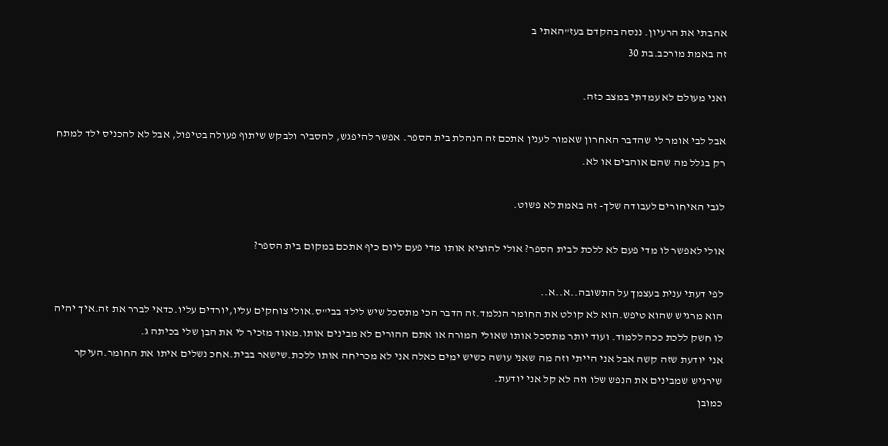אהבתי את הרעיון. ננסה בהקדם בעז"האתי ב
זה באמת מורכב.בת 30

ואני מעולם לא עמדתי במצב כזה.

אבל לבי אומר לי שהדבר האחרון שאמור לענין אתכם זה הנהלת בית הספר. אפשר להיפגש, להסביר ולבקש שיתוף פעולה בטיפול, אבל לא להכניס ילד למתח רק בגלל מה שהם אוהבים או לא.

לגבי האיחורים לעבודה שלך- זה באמת לא פשוט.

אולי לאפשר לו מדי פעם לא ללכת לבית הספר? אולי להוציא אותו מדי פעם ליום כיף אתכם במקום בית הספר?

לפי דעתי ענית בעצמך על התשובה..א..א..
הוא מרגיש שהוא טיפש.הוא לא קולט את החומר הנלמד.זה הדבר הכי מתסכל שיש לילד בבי"ס.אולי צוחקים עליו,יורדים עליו.כדאי לברר את זה.איך יהיה לו חשק ללכת ככה ללמוד. ועוד יותר מתסכל אותו שאולי המורה או אתם ההורים לא מבינים אותו.מאוד מזכיר לי את הבן שלי בכיתה ג.
אני יודעת שזה קשה אבל אני הייתי וזה מה שאני עושה כשיש ימים כאלה אני לא מכריחה אותו ללכת.שישאר בבית.אחכ נשלים איתו את החומר.העיקר שירגיש שמבינים את הנפש שלו וזה לא קל אני יודעת.
כמובן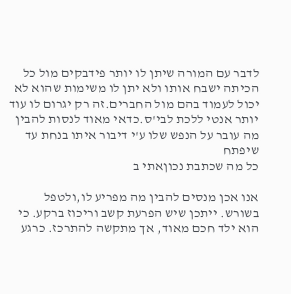לדבר עם המורה שיתן לו יותר פידבקים מול כל הכיתה ישבח אותו ולא יתן לו משימות שהוא לא יכול לעמוד בהם מול החברים.זה רק יגרום לו עוד יותר אנטי ללכת לבי'ס.כדאי מאוד לנסות להבין מה עובר על הנפש שלו ע'י דיבור איתו בנחת עד שיפתח
כל מה שכתבת נכוןאתי ב

אנו אכן מנסים להבין מה מפריע לו,ולטפל בשורש. ייתכן שיש הפרעת קשב וריכוז ברקע. כי הוא ילד חכם מאוד, אך מתקשה להתרכז. כרגע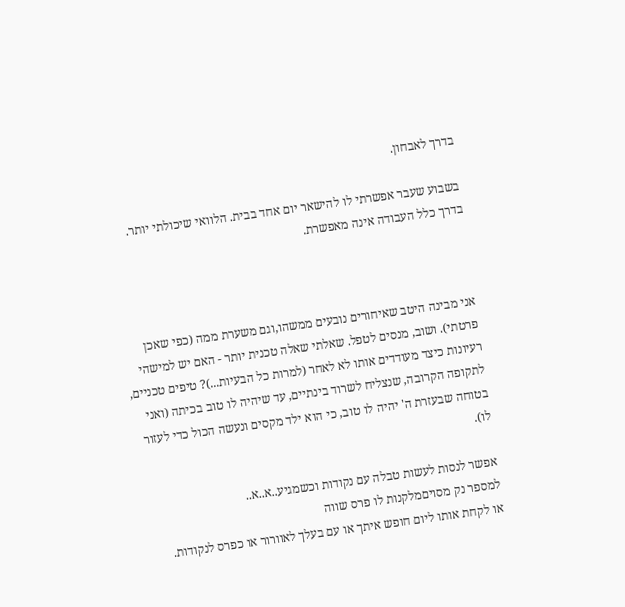בדרך לאבחון.

בשבוע שעבר אפשרתי לו להישאר יום אחד בבית. הלוואי שיכולתי יותר. בדרך כלל העבודה אינה מאפשרת.



אני מבינה היטב שאיחורים נובעים ממשהו,וגם משערת ממה (כפי שאכן פרטתי). ושוב, מנסים לטפל. שאלתי שאלה טכנית יותר - האם יש למישהי רעיונות כיצד מעודדים אותו לא לאחר (למרות כל הבעיות...)? טיפים טכניים, לתקופה הקרובה, שנצליח לשרוד בינתיים, עד שיהיה לו טוב בכיתה (ואני בטוחה שבעזרת ה' יהיה לו טוב, כי הוא ילד מקסים ונעשה הכול כדי לעזור לו).

אפשר לנסות לעשות טבלה עם נקודות וכשמגיע..א..א..
למספר נק מסויםמלקנות לו פרס שווה
או לקחת אותו ליום חופש איתך או עם בעלך לאוורור או כפרס לנקודות.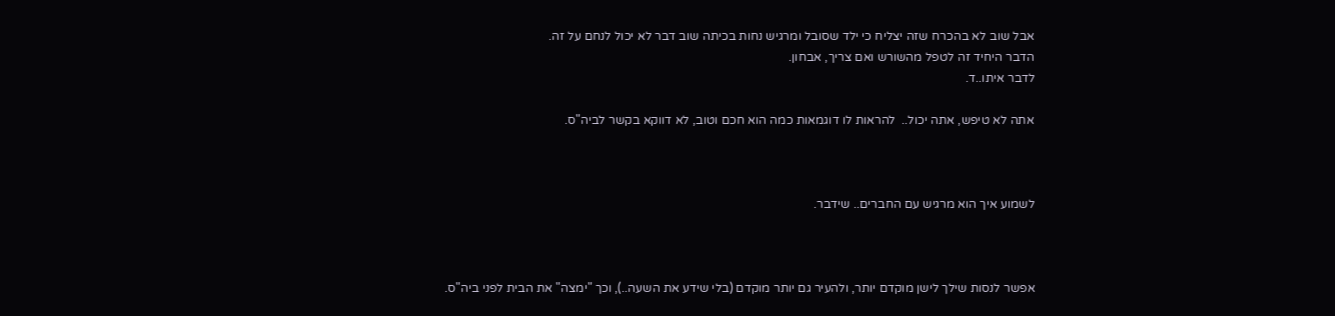אבל שוב לא בהכרח שזה יצליח כי ילד שסובל ומרגיש נחות בכיתה שוב דבר לא יכול לנחם על זה.
הדבר היחיד זה לטפל מהשורש ואם צריך, אבחון.
לדבר איתו..ד.

אתה לא טיפש, אתה יכול..  להראות לו דוגמאות כמה הוא חכם וטוב, לא דווקא בקשר לביה"ס.



לשמוע איך הוא מרגיש עם החברים.. שידבר.



אפשר לנסות שילך לישן מוקדם יותר, ולהעיר גם יותר מוקדם (בלי שידע את השעה..), וכך "ימצה" את הבית לפני ביה"ס.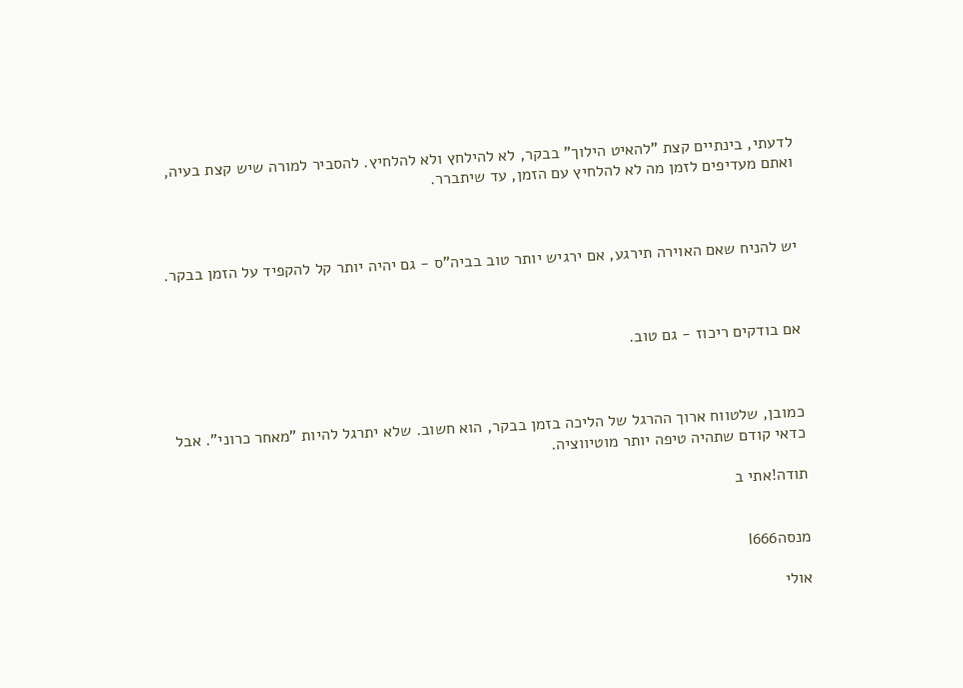לדעתי, בינתיים קצת "להאיט הילוך" בבקר, לא להילחץ ולא להלחיץ. להסביר למורה שיש קצת בעיה, ואתם מעדיפים לזמן מה לא להלחיץ עם הזמן, עד שיתברר.



יש להניח שאם האוירה תירגע, אם ירגיש יותר טוב בביה"ס - גם יהיה יותר קל להקפיד על הזמן בבקר.



אם בודקים ריכוז - גם טוב.



כמובן, שלטווח ארוך ההרגל של הליכה בזמן בבקר, הוא חשוב. שלא יתרגל להיות "מאחר כרוני". אבל כדאי קודם שתהיה טיפה יותר מוטיווציה.

תודה!אתי ב


מנסהl666

אולי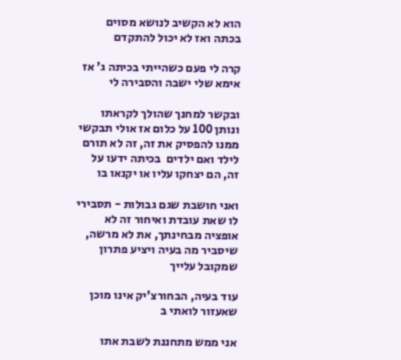הוא לא הקשיב לנושא מסוים בכתה ואז לא יכול להתקדם

קרה לי פעם כשהייתי בכיתה ג' אז אימא שלי ישבה והסבירה לי

ובקשר למחנך שהולך לקראתו ונותן 100 על כלום אז אולי תבקשי ממנו להפסיק את זה, זה לא תורם לילד ואם ילדים  בכיתה ידעו על זה, הם יצחקו עליו או יקנאו בו

ואני חושבת שגם גבולות - תסבירי לו שאת עובדת ואיחור זה לא אופציה מבחינתך, את לא מרשה, שיסביר מה בעיה ויציע פתרון שמקובל עלייך

עוד בעיה, הבחורצ'יק אינו מוכן שאעזור לואתי ב

אני ממש מתחננת לשבת אתו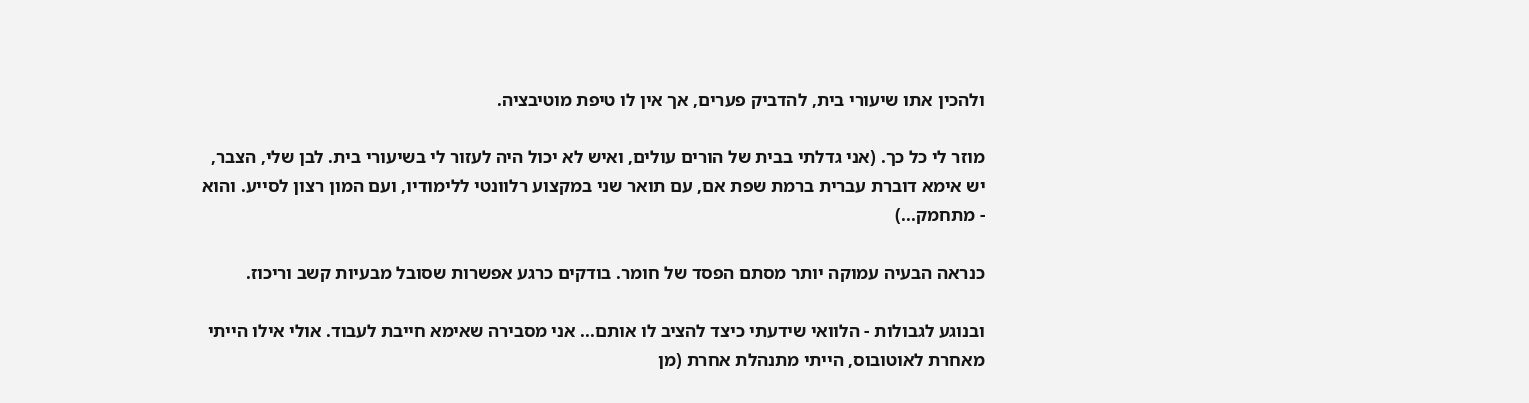ולהכין אתו שיעורי בית, להדביק פערים, אך אין לו טיפת מוטיבציה.

מוזר לי כל כך. (אני גדלתי בבית של הורים עולים, ואיש לא יכול היה לעזור לי בשיעורי בית. לבן שלי, הצבר, יש אימא דוברת עברית ברמת שפת אם, עם תואר שני במקצוע רלוונטי ללימודיו, ועם המון רצון לסייע. והוא - מתחמק...)

כנראה הבעיה עמוקה יותר מסתם הפסד של חומר. בודקים כרגע אפשרות שסובל מבעיות קשב וריכוז.

ובנוגע לגבולות - הלוואי שידעתי כיצד להציב לו אותם... אני מסבירה שאימא חייבת לעבוד. אולי אילו הייתי מאחרת לאוטובוס, הייתי מתנהלת אחרת (מן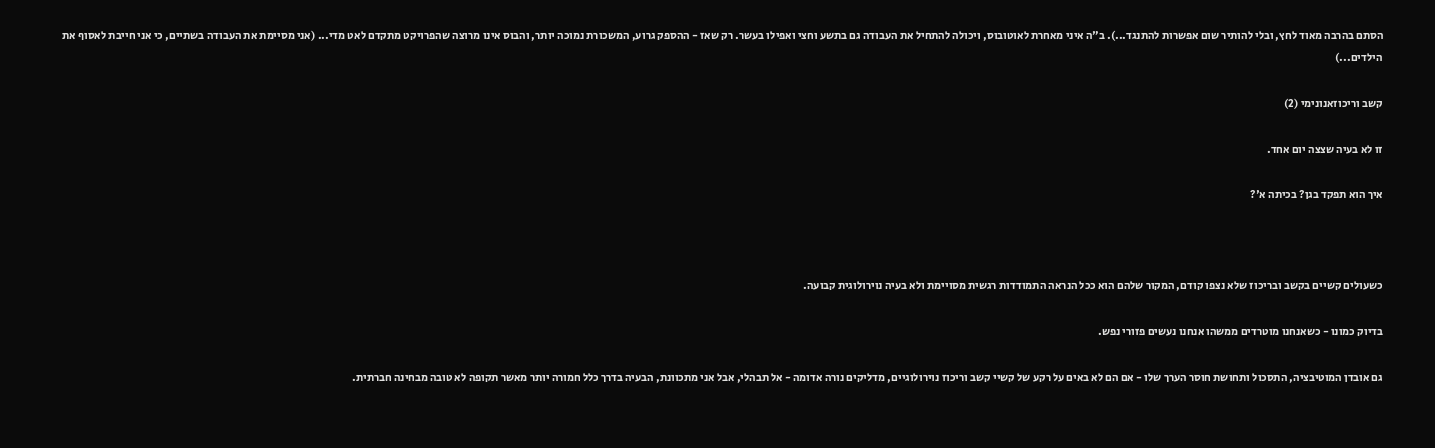הסתם בהרבה מאוד לחץ, ובלי להותיר שום אפשרות להתנגד...). ב"ה איני מאחרת לאוטובוס, ויכולה להתחיל את העבודה גם בתשע וחצי ואפילו בעשר. רק שאז - ההספק גרוע, המשכורת נמוכה יותר, והבוס אינו מרוצה שהפרויקט מתקדם לאט מדי... (אני מסיימת את העבודה בשתיים, כי אני חייבת לאסוף את הילדים...)

קשב וריכוזאנונימי (2)

זו לא בעיה שצצה יום אחד.

איך הוא תפקד בגן? בכיתה א'?



כשעולים קשיים בקשב ובריכוז שלא נצפו קודם, המקור שלהם הוא ככל הנראה התמודדות רגשית מסויימת ולא בעיה נוירולוגית קבועה.

בדיוק כמונו - כשאנחנו מוטרדים ממשהו אנחנו נעשים פזורי נפש.

גם אובדן המוטיבציה, התסכול ותחושת חוסר הערך שלו - אם הם לא באים על רקע של קשיי קשב וריכוז נוירולוגיים, מדליקים נורה אדומה - אל תבהלי, אבל אני מתכוונת, הבעיה בדרך כלל חמורה יותר מאשר תקופה לא טובה מבחינה חברתית.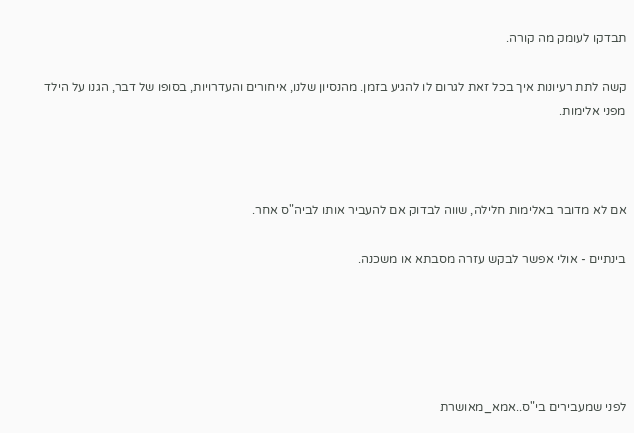תבדקו לעומק מה קורה.

קשה לתת רעיונות איך בכל זאת לגרום לו להגיע בזמן. מהנסיון שלנו, איחורים והעדרויות, בסופו של דבר, הגנו על הילד מפני אלימות.



אם לא מדובר באלימות חלילה, שווה לבדוק אם להעביר אותו לביה"ס אחר.

בינתיים - אולי אפשר לבקש עזרה מסבתא או משכנה.





לפני שמעבירים בי"ס..אמא_מאושרת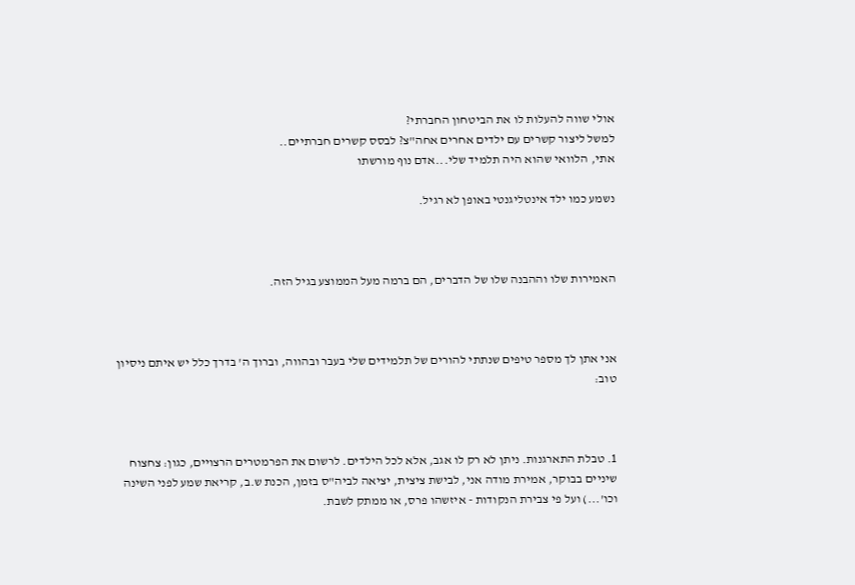אולי שווה להעלות לו את הביטחון החברתי?
למשל ליצור קשרים עם ילדים אחרים אחה"צ? לבסס קשרים חברתיים..
אתי, הלוואי שהוא היה תלמיד שלי...אדם נוף מורשתו

נשמע כמו ילד אינטליגנטי באופן לא רגיל.



האמירות שלו וההבנה שלו של הדברים, הם ברמה מעל הממוצע בגיל הזה.



אני אתן לך מספר טיפים שנתתי להורים של תלמידים שלי בעבר ובהווה, וברוך ה' בדרך כלל יש איתם ניסיון טוב:



1. טבלת התארגנות. ניתן לא רק לו אגב, אלא לכל הילדים. לרשום את הפרמטרים הרצויים, כגון: צחצוח שיניים בבוקר, אמירת מודה אני, לבישת ציצית, יציאה לביה"ס בזמן, הכנת ש.ב, קריאת שמע לפני השינה וכו'...) ועל פי צבירת הנקודות - איזשהו פרס, או ממתק לשבת.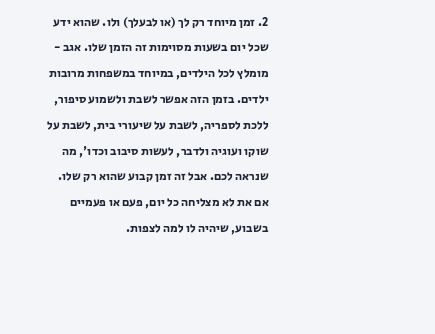2. זמן מיוחד רק לך (או לבעלך) ולו. שהוא ידע שכל יום בשעות מסוימות זה הזמן שלו. אגב - מומלץ לכל הילדים, במיוחד במשפחות מרובות ילדים. בזמן הזה אפשר לשבת ולשמוע סיפור, ללכת לספריה, לשבת על שיעורי בית, לשבת על שוקו ועוגיה ולדבר, לעשות סיבוב וכדו', מה שנראה לכם. אבל זה זמן קבוע שהוא רק שלו. אם את לא מצליחה כל יום, פעם או פעמיים בשבוע, שיהיה לו למה לצפות.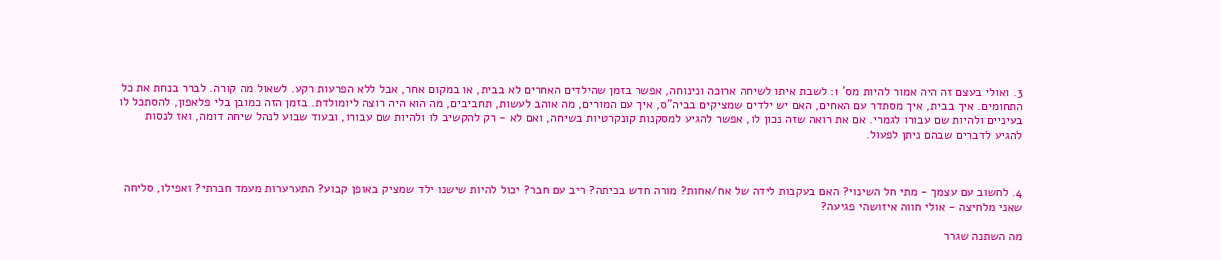3. ואולי בעצם זה היה אמור להיות מס' 1: לשבת איתו לשיחה ארוכה ונינוחה, אפשר בזמן שהילדים האחרים לא בבית, או במקום אחר, אבל ללא הפרעות רקע. לשאול מה קורה. לברר בנחת את כל התחומים. איך בבית, איך מסתדר עם האחים, האם יש ילדים שמציקים בביה"ס, איך עם המורים, מה אוהב לעשות, תחביבים, מה הוא היה רוצה ליומולדת. בזמן הזה כמובן בלי פלאפון, להסתכל לו בעיניים ולהיות שם עבורו לגמרי. אם את רואה שזה נכון לו, אפשר להגיע למסקנות קונקרטיות בשיחה, ואם לא - רק להקשיב לו ולהיות שם עבורו, ובעוד שבוע לנהל שיחה דומה, ואז לנסות להגיע לדברים שבהם ניתן לפעול.



4. לחשוב עם עצמך - מתי חל השינוי? האם בעקבות לידה של אח/אחות? מורה חדש בכיתה? ריב עם חבר? יכול להיות שישנו ילד שמציק באופן קבוע? התערערות מעמד חברתי? ואפילו, סליחה שאני מלחיצה - אולי חווה איזושהי פגיעה?

מה השתנה שגרר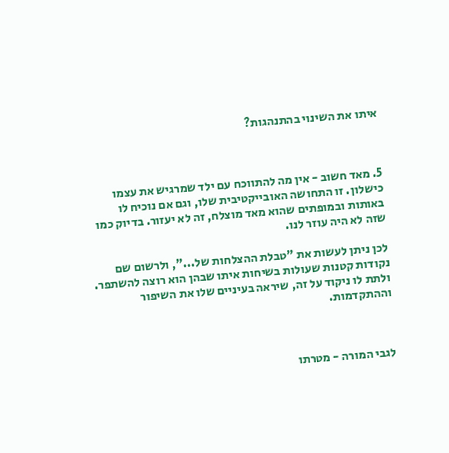איתו את השינוי בהתנהגות?



5. מאד חשוב - אין מה להתווכח עם ילד שמרגיש את עצמו כישלון. זו התחושה האובייקטיבית שלו, וגם אם נוכיח לו באותות ובמופתים שהוא מאד מוצלח, זה לא יעזור. בדיוק כמו שזה לא היה עוזר לנו.

לכן ניתן לעשות את "טבלת ההצלחות של...", ולרשום שם נקודות קטנות שעולות בשיחות איתו שבהן הוא רוצה להשתפר. ולתת לו ניקוד על זה, שיראה בעיניים שלו את השיפור וההתקדמות.



לגבי המורה - מטרתו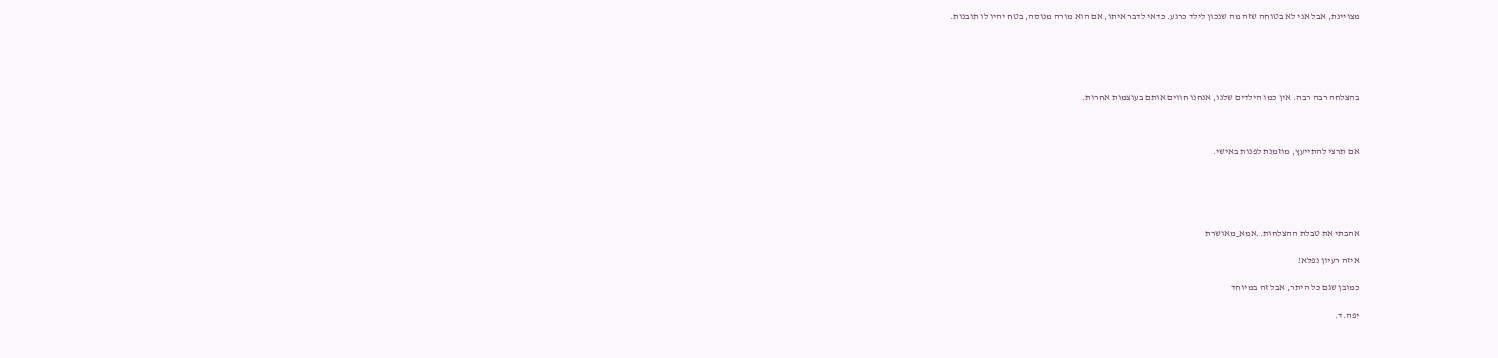מצויינת, אבל אני לא בטוחה שזה מה שנכון לילד כרגע. כדאי לדבר איתו, אם הוא מורה מנוסה, בטח יהיו לו תובנות.





בהצלחה רבה רבה. אין כמו הילדים שלנו, אנחנו חווים אותם בעוצמות אחרות.



אם תרצי להתייעץ, מוזמנת לפנות באישי.





אהבתי את טבלת ההצלחות..אמא_מאושרת

איזה רעיון נפלא!

כמובן שגם כל היתר, אבל זה במיוחד

יפה.ד.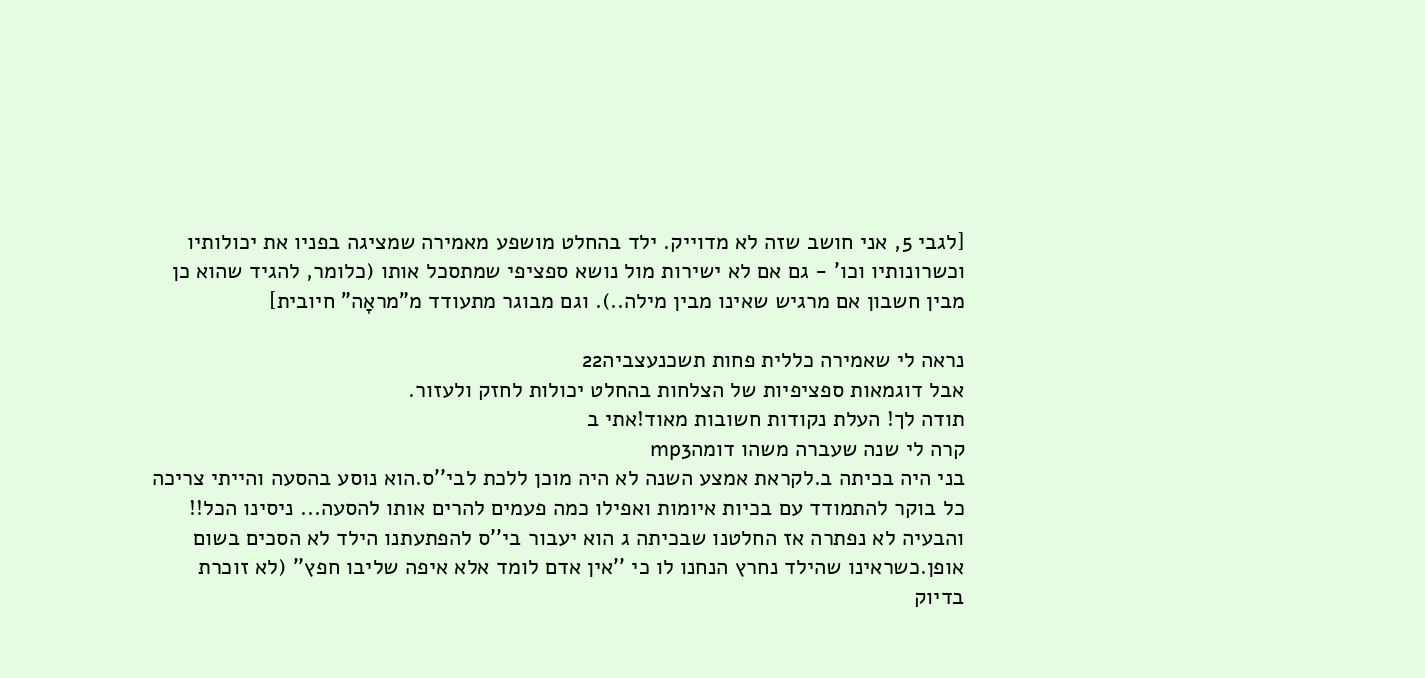[לגבי 5, אני חושב שזה לא מדוייק. ילד בהחלט מושפע מאמירה שמציגה בפניו את יכולותיו וכשרונותיו וכו' - גם אם לא ישירות מול נושא ספציפי שמתסכל אותו (כלומר, להגיד שהוא כן מבין חשבון אם מרגיש שאינו מבין מילה..). וגם מבוגר מתעודד מ"מראָה" חיובית]

נראה לי שאמירה כללית פחות תשכנעצביה22
אבל דוגמאות ספציפיות של הצלחות בהחלט יכולות לחזק ולעזור.
תודה לך! העלת נקודות חשובות מאוד!אתי ב
קרה לי שנה שעברה משהו דומהmp3
בני היה בכיתה ב.לקראת אמצע השנה לא היה מוכן ללכת לבי''ס.הוא נוסע בהסעה והייתי צריכה כל בוקר להתמודד עם בכיות איומות ואפילו כמה פעמים להרים אותו להסעה... ניסינו הכל!! והבעיה לא נפתרה אז החלטנו שבכיתה ג הוא יעבור בי''ס להפתעתנו הילד לא הסכים בשום אופן.כשראינו שהילד נחרץ הנחנו לו כי ''אין אדם לומד אלא איפה שליבו חפץ'' (לא זוכרת בדיוק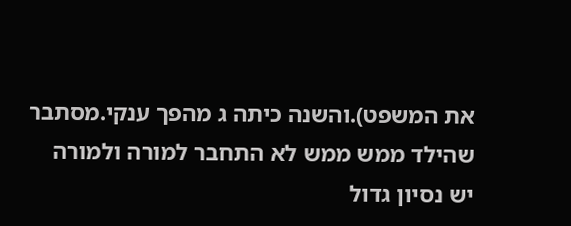את המשפט).והשנה כיתה ג מהפך ענקי.מסתבר שהילד ממש ממש לא התחבר למורה ולמורה יש נסיון גדול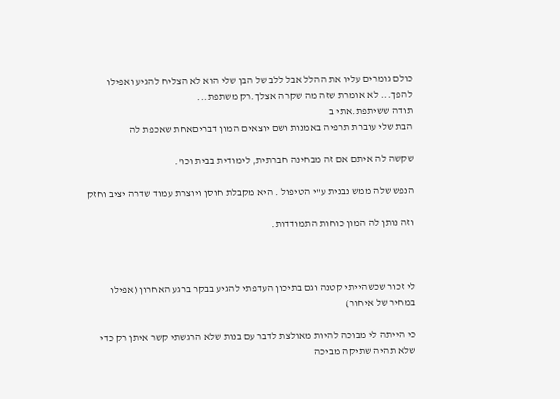כולם גומרים עליו את ההלל אבל ללב של הבן שלי הוא לא הצליח להגיע ואפילו להפך... לא אומרת שזה מה שקרה אצלך.רק משתפת...
תודה ששיתפת.אתי ב
הבת שלי עוברת תרפיה באמנות ושם יוצאים המון דבריםאחת שאכפת לה

שקשה לה איתם אם זה מבחינה חברתית, לימודית בבית וכו'.

הנפש שלה ממש נבנית ע"י הטיפול . היא מקבלת חוסן ויוצרת עמוד שדרה יציב וחזק

וזה נותן לה המון כוחות התמודדות.



לי זכור שכשהייתי קטנה וגם בתיכון העדפתי להגיע בבקר ברגע האחרון (אפילו במחיר של איחור)

כי הייתה לי מבוכה להיות מאולצת לדבר עם בנות שלא הרגשתי קשר איתן רק כדי שלא תהיה שתיקה מביכה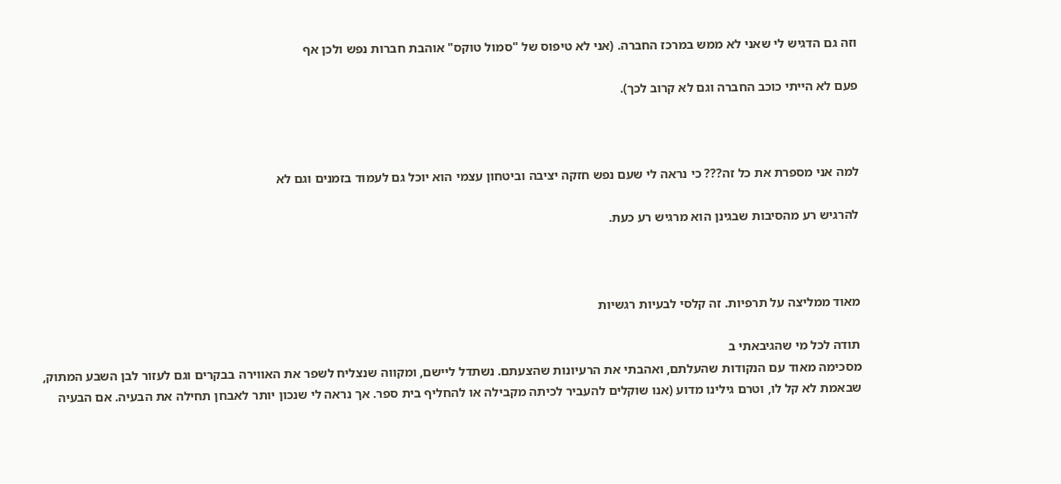וזה גם הדגיש לי שאני לא ממש במרכז החברה. (אני לא טיפוס של "סמול טוקס" אוהבת חברות נפש ולכן אף

פעם לא הייתי כוכב החברה וגם לא קרוב לכך).



למה אני מספרת את כל זה??? כי נראה לי שעם נפש חזקה יציבה וביטחון עצמי הוא יוכל גם לעמוד בזמנים וגם לא

להרגיש רע מהסיבות שבגינן הוא מרגיש רע כעת.



מאוד ממליצה על תרפיות. זה קלסי לבעיות רגשיות

תודה לכל מי שהגיבאתי ב
מסכימה מאוד עם הנקודות שהעלתם, ואהבתי את הרעיונות שהצעתם. נשתדל ליישם, ומקווה שנצליח לשפר את האווירה בבקרים וגם לעזור לבן השבע המתוק, שבאמת לא קל לו, וטרם גילינו מדוע (אנו שוקלים להעביר לכיתה מקבילה או להחליף בית ספר. אך נראה לי שנכון יותר לאבחן תחילה את הבעיה. אם הבעיה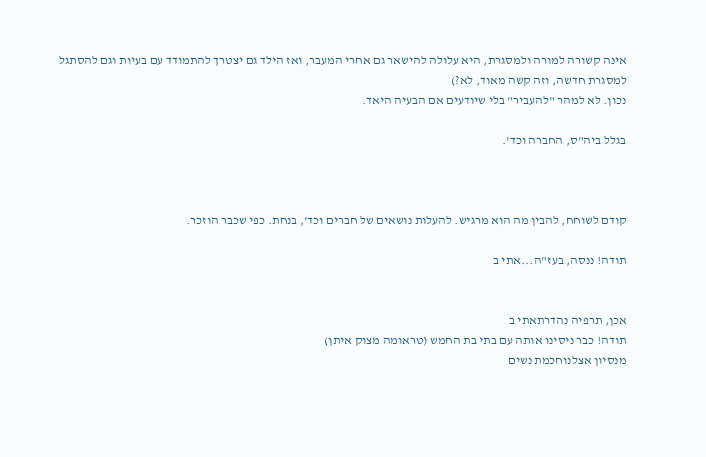אינה קשורה למורה ולמסגרת, היא עלולה להישאר גם אחרי המעבר, ואז הילד גם יצטרך להתמודד עם בעיות וגם להסתגל למסגרת חדשה, וזה קשה מאוד, לא?)
נכון. לא למהר "להעביר" בלי שיודעים אם הבעיה היאד.

בגלל ביה"ס, החברה וכד'.



קודם לשוחח, להבין מה הוא מרגיש. להעלות נושאים של חברים וכד', בנחת. כפי שכבר הוזכר.

תודה! ננסה, בעז"ה...אתי ב


אכן, תרפיה נהדרתאתי ב
תודה! כבר ניסינו אותה עם בתי בת החמש (טראומה מצוק איתן)
מנסיון אצלנוחכמת נשים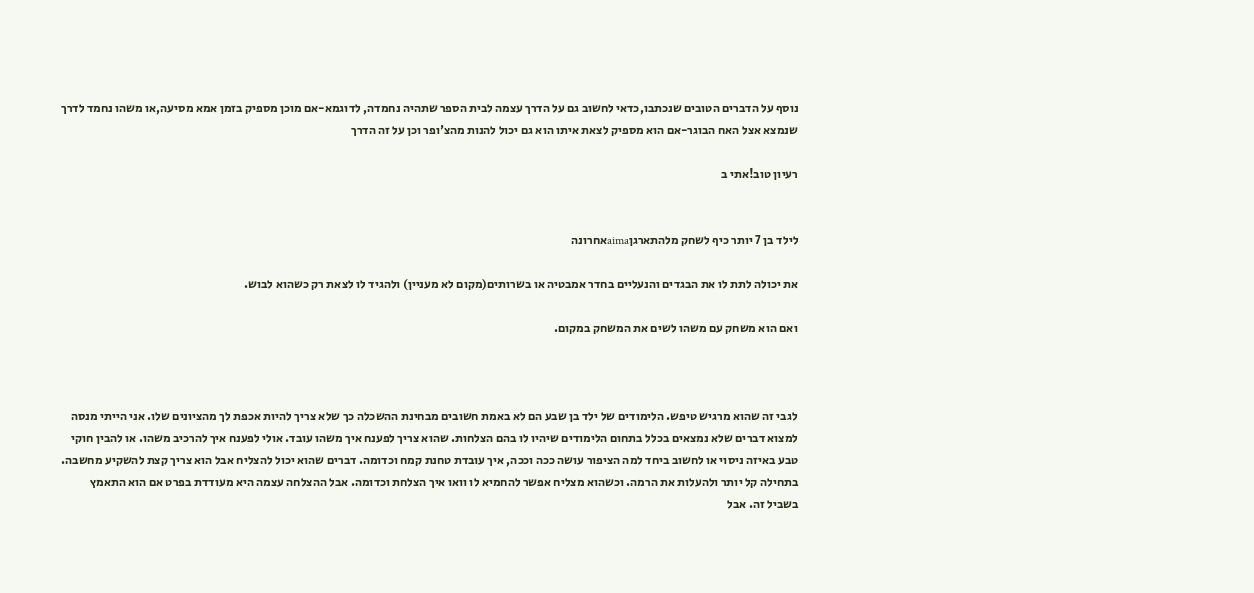נוסף על הדברים הטובים שנכתבו,כדאי לחשוב גם על הדרך עצמה לבית הספר שתהיה נחמדה, לדוגמא-אם מוכן מספיק בזמן אמא מסיעה,או משהו נחמד לדרך שנמצא אצל האח הבוגר-אם הוא מספיק לצאת איתו הוא גם יכול להנות מהצ'ופר וכן על זה הדרך

רעיון טוב!אתי ב


לילד בן 7 יותר כיף לשחק מלהתארגןaimaאחרונה

את יכולה לתת לו את הבגדים והנעליים בחדר אמבטיה או בשרותים(מקום לא מעניין) ולהגיד לו לצאת רק כשהוא לבוש.

ואם הוא משחק עם משהו לשים את המשחק במקום.



לגבי זה שהוא מרגיש טיפש. הלימודים של ילד בן שבע הם לא באמת חשובים מבחינת ההשכלה כך שלא צריך להיות אכפת לך מהציונים שלו. אני הייתי מנסה למצוא דברים שלא נמצאים בכלל בתחום הלימודים שיהיו לו בהם הצלחות. שהוא צריך לפענח איך משהו עובד. אולי לפענח איך להרכיב משהו. או להבין חוקי טבע באיזה ניסוי או לחשוב ביחד למה הציפור עושה ככה וככה, איך עובדת טחנת קמח וכדומה. דברים שהוא יכול להצליח אבל הוא צריך קצת להשקיע מחשבה. בתחילה קל יותר ולהעלות את הרמה. וכשהוא מצליח אפשר להחמיא לו וואו איך הצלחת וכדומה. אבל ההצלחה עצמה היא מעודדת בפרט אם הוא התאמץ בשביל זה. אבל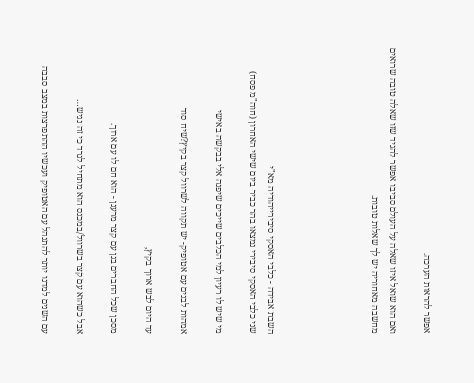אפשר להראות הערכה.

ואם הוא שואל איזו שאלה על העולם סביבו אפשר להגיד שזו שאלה טובה שרואים מחשבה מאחוריה יש לך שאלות טובות.





השבת אבידה - כלבי האסקי סיבירייהודיה מא"י
שני כלבי האסקי סיבירי נמצאו בהר כביר ביום שישי האחרון (חוה"מ פסח)

מי שיש לו רעיון למי הכלבים שייכים שיפנה אלי בבקשה באישי

אמהות לבנים עם אטופיק- יש תקווה לשרוול קצר בקיץ?שיח סוד

עד היום לבש ארוך בקיץ,

מסכן שכל החברים בגן עם קצר מרענן - הוא חם לו עם ארוך.

אבל כשהוא עם קצר בשרוול/במכנס הוא מתחיל לגרד כי זה נגיש…

עם השנים למדנו יותר להתנהל עם האטופיק ועכשיו ההתפרצות במצב סבבה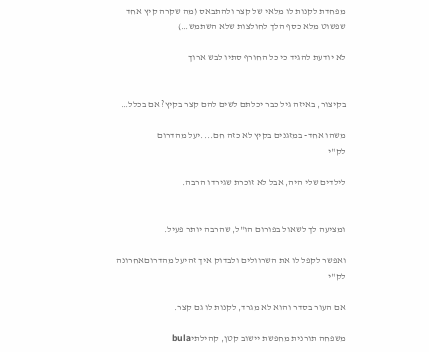מפחדת לקנות לו מלאי של קצר ולהתבאס (מה שקרה קיץ אחד שפשוט מלא כסף הלך לחולצות שלא השתמש…)

לא יודעת להגיד כי כל החורף סתיו לבש ארוך


בקיצור, באיזה גיל כבר יכלתם לשים להם קצר בקיץ? אם בכלל…

משהו אחד- במזגנים בקיץ לא כזה חם....יעל מהדרום
לק"י

לילדים שלי היה, אבל לא זוכרת שגירדו הרבה.


ומציעה לך לשאול בפורום הו"ל, שהרבה יותר פעיל.

ואפשר לקפל לו את השרוולים ולבדוק איך זהיעל מהדרוםאחרונה
לק"י

אם העור בסדר והוא לא מגרד, לקנות לו גם קצר.

משפחה תורנית מחפשת יישוב קטן, קהילתיbula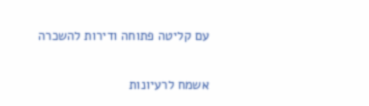עם קליטה פתוחה ודירות להשכרה

אשמח לרעיונות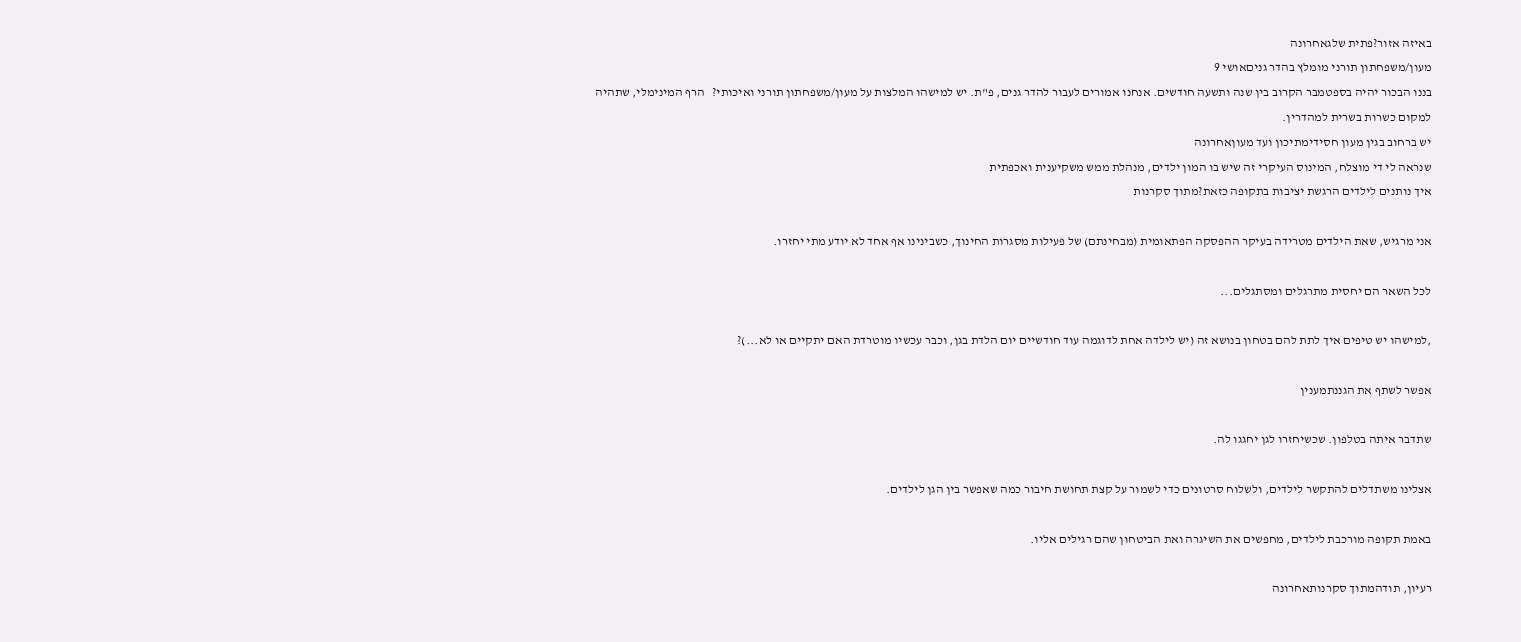באיזה אזור?פתית שלגאחרונה
מעון/משפחתון תורני מומלץ בהדר גניםאושי 9
בננו הבכור יהיה בספטמבר הקרוב בין שנה ותשעה חודשים. אנחנו אמורים לעבור להדר גנים, פ"ת. יש למישהו המלצות על מעון/משפחתון תורני ואיכותי?   הרף המינימלי, שתהיה למקום כשרות בשרית למהדרין.
יש ברחוב בגין מעון חסידימתיכון ועד מעוןאחרונה
שנראה לי די מוצלח, המינוס העיקרי זה שיש בו המון ילדים, מנהלת ממש משקיענית ואכפתית
איך נותנים לילדים הרגשת יציבות בתקופה כזאת?מתוך סקרנות

אני מרגיש, שאת הילדים מטרידה בעיקר ההפסקה הפתאומית (מבחינתם) של פעילות מסגרות החינוך, כשבינינו אף אחד לא יודע מתי יחזרו.

לכל השאר הם יחסית מתרגלים ומסתגלים...

,למישהו יש טיפים איך לתת להם בטחון בנושא זה (יש לילדה אחת לדוגמה עוד חודשיים יום הלדת בגן, וכבר עכשיו מוטרדת האם יתקיים או לא...)?

אפשר לשתף את הגננתמענין

שתדבר איתה בטלפון. שכשיחזרו לגן יחגגו לה.

אצלינו משתדלים להתקשר לילדים, ולשלוח סרטונים כדי לשמור על קצת תחושת חיבור כמה שאפשר בין הגן לילדים.

באמת תקופה מורכבת לילדים, מחפשים את השיגרה ואת הביטחון שהם רגילים אליו.

רעיון, תודהמתוך סקרנותאחרונה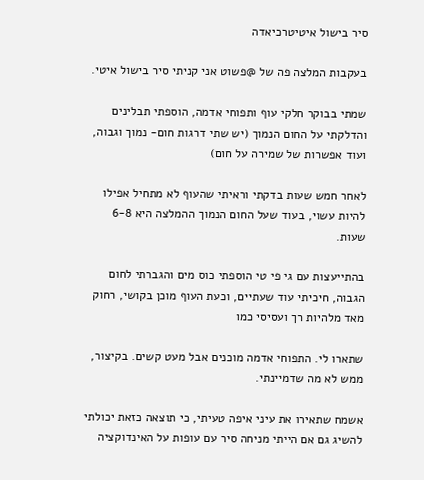סיר בישול איטיטרכיאדה

בעקבות המלצה פה של @פשוט אני קניתי סיר בישול איטי.

שמתי בבוקר חלקי עוף ותפוחי אדמה, הוספתי תבלינים והדלקתי על החום הנמוך (יש שתי דרגות חום- נמוך וגבוה, ועוד אפשרות של שמירה על חום)

לאחר חמש שעות בדקתי וראיתי שהעוף לא מתחיל אפילו להיות עשוי, בעוד שעל החום הנמוך ההמלצה היא 6-8 שעות.

בהתייעצות עם גי פי טי הוספתי כוס מים והגברתי לחום הגבוה, חיכיתי עוד שעתיים, וכעת העוף מוכן בקושי, רחוק מאד מלהיות רך ועסיסי כמו

שתארו לי. התפוחי אדמה מוכנים אבל מעט קשים. בקיצור, ממש לא מה שדמיינתי.

אשמח שתאירו את עיני איפה טעיתי, כי תוצאה כזאת יכולתי להשיג גם אם הייתי מניחה סיר עם עופות על האינדוקציה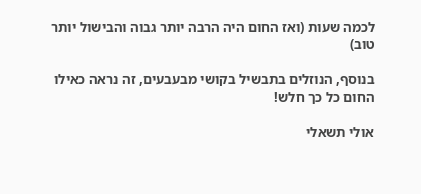לכמה שעות (ואז החום היה הרבה יותר גבוה והבישול יותר טוב)

בנוסף, הנוזלים בתבשיל בקושי מבעבעים, זה נראה כאילו החום כל כך חלש!

אולי תשאלי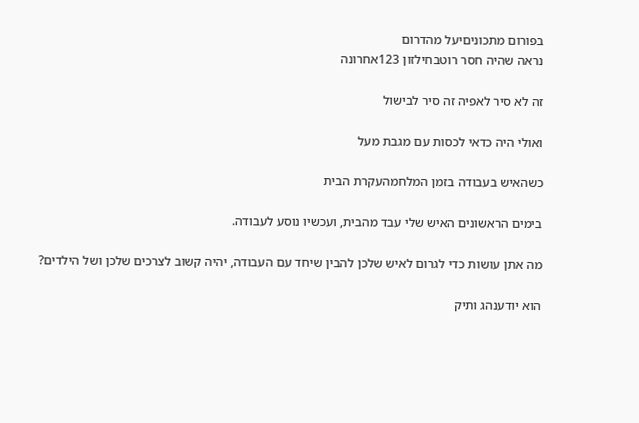בפורום מתכוניםיעל מהדרום
נראה שהיה חסר רוטבחילזון 123אחרונה

זה לא סיר לאפיה זה סיר לבישול

ואולי היה כדאי לכסות עם מגבת מעל

כשהאיש בעבודה בזמן המלחמהעקרת הבית

בימים הראשונים האיש שלי עבד מהבית, ועכשיו נוסע לעבודה.

מה אתן עושות כדי לגרום לאיש שלכן להבין שיחד עם העבודה, יהיה קשוב לצרכים שלכן ושל הילדים?

הוא יודענהג ותיק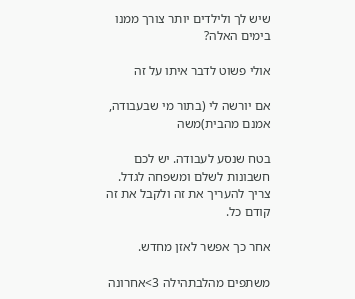שיש לך ולילדים יותר צורך ממנו בימים האלה?

אולי פשוט לדבר איתו על זה

אם יורשה לי (בתור מי שבעבודה, אמנם מהבית)משה

בטח שנסע לעבודה. יש לכם חשבונות לשלם ומשפחה לגדל. צריך להעריך את זה ולקבל את זה קודם כל.

אחר כך אפשר לאזן מחדש.

משתפים מהלבתהילה 3>אחרונה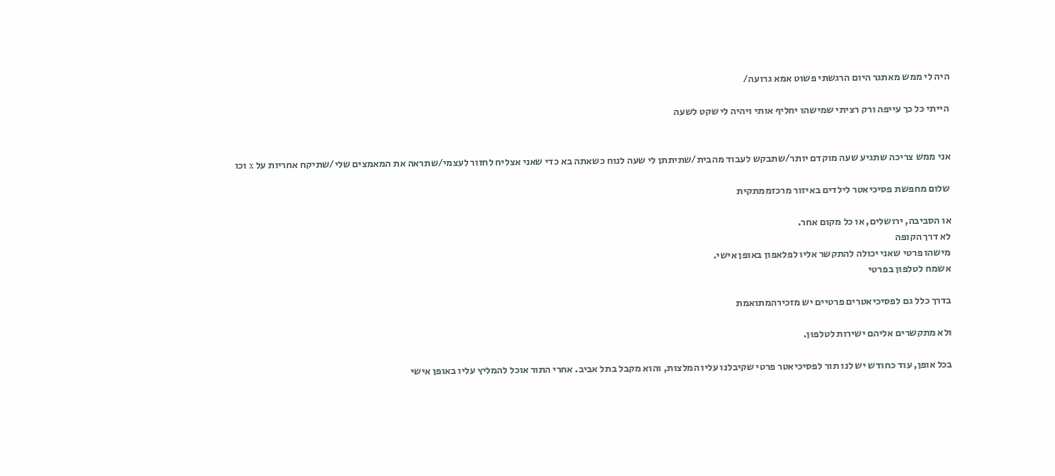היה לי ממש מאתגר היום הרגשתי פשוט אמא גרועה/

הייתי כל כך עייפה ורק רציתי שמישהו יחליף אותי ויהיה לי שקט לשעה


אני ממש צריכה שתגיע שעה מוקדם יותר/שתבקש לעבוד מהבית/שתיתתן לי שעה לנוח כשאתה בא כדי שאני אצליח לחזור לעצמי/שתראה את המאמצים שלי/שתיקח אחריות על x וכו

שלום מחפשת פסיכיאטר לילדים באיזור מרכזממתקית

או הסביבה, ירושלים, או כל מקום אחר.
לא דרך הקופה
מישהו פרטי שאני יכולה להתקשר אליו לפלאפון באופן אישי.
אשמח לטלפון בפרטי

בדרך כלל גם לפסיכיאטרים פרטיים יש מזכירהמתואמת

ולא מתקשרים אליהם ישירות לטלפון.

בכל אופן, עוד כחודש יש לנו תור לפסיכיאטר פרטי שקיבלנו עליו המלצות, והוא מקבל בתל אביב. אחרי התור אוכל להמליץ עליו באופן אישי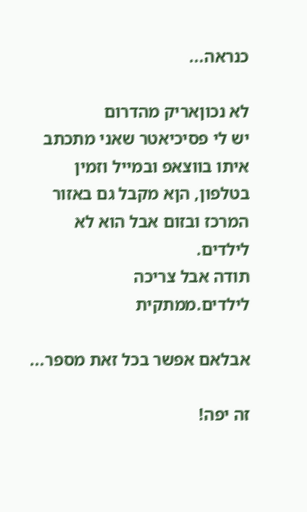כנראה...

לא נכוןאריק מהדרום
יש לי פסיכיאטר שאני מתכתב איתו בווצאפ ובמייל וזמין בטלפון, הןא מקבל גם באזור המרכז ובזום אבל הוא לא לילדים.
תודה אבל צריכה לילדים.ממתקית

אבלאם אפשר בכל זאת מספר...

זה יפה!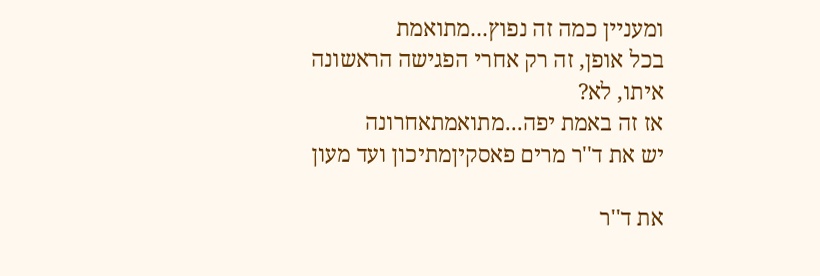ומעניין כמה זה נפוץ...מתואמת
בכל אופן, זה רק אחרי הפגישה הראשונה איתו, לא?
אז זה באמת יפה...מתואמתאחרונה
יש את ד''ר מרים פאסקיןמתיכון ועד מעון

את ד''ר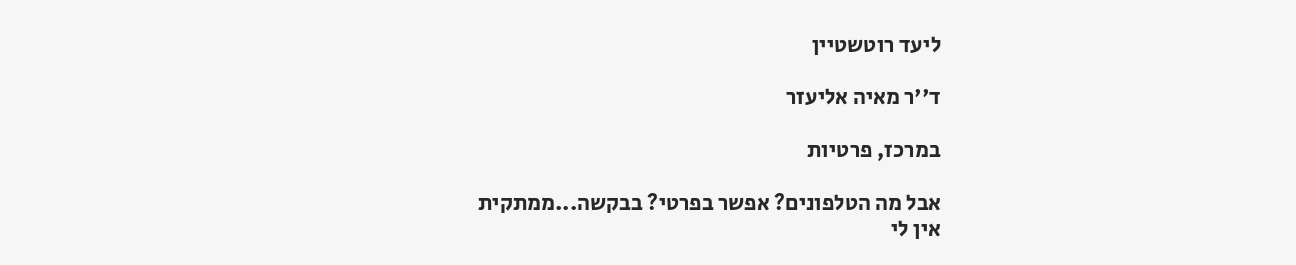ליעד רוטשטיין

ד''ר מאיה אליעזר

במרכז, פרטיות

אבל מה הטלפונים? אפשר בפרטי? בבקשה...ממתקית
אין לי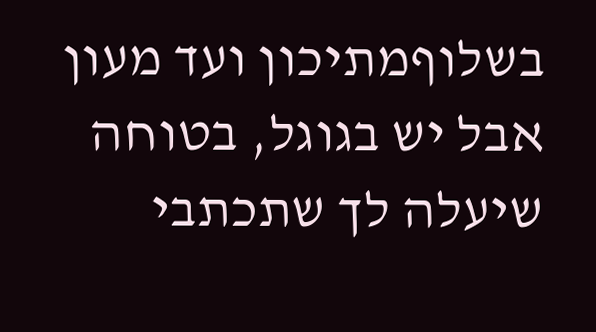בשלוףמתיכון ועד מעון
אבל יש בגוגל, בטוחה שיעלה לך שתכתבי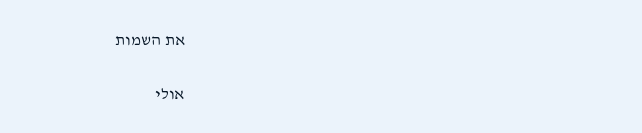את השמות

אולי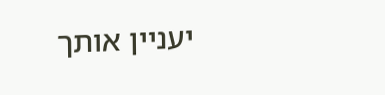יעניין אותך